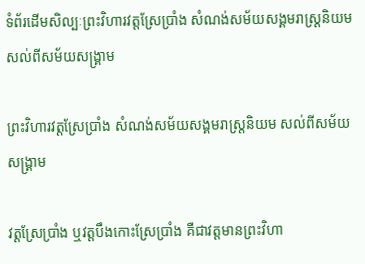ទំព័រដើមសិល្បៈព្រះវិហារវត្តស្រែប្រាំង សំណង់សម័យសង្គមរាស្រ្តនិយម សល់ពីសម័យសង្រ្គាម

ព្រះវិហារវត្តស្រែប្រាំង សំណង់សម័យសង្គមរាស្រ្តនិយម សល់ពីសម័យសង្រ្គាម

វត្តស្រែប្រាំង ឬវត្តបឹងកោះស្រែប្រាំង គឺជាវត្តមានព្រះវិហា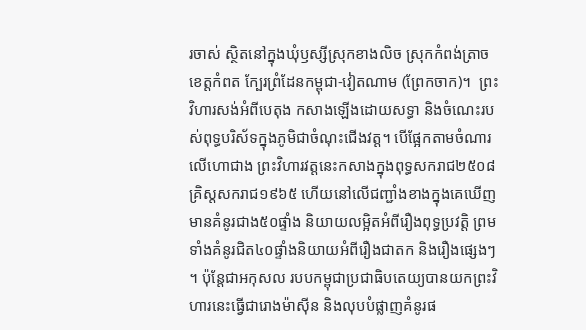រចាស់ ស្ថិតនៅក្នុងឃុំឫស្សីស្រុកខាងលិច ស្រុកកំពង់ត្រាច ខេត្តកំពត ក្បែរព្រំដែនកម្ពុជា-វៀតណាម (ព្រែកចាក)។  ព្រះវិហារសង់អំពីបេតុង កសាងឡើងដោយសទ្ធា និងចំណេះរបស់ពុទ្ធបរិស័ទក្នុងភូមិជាចំណុះជើងវត្ត។ បើផ្អែកតាមចំណារលើហោជាង ព្រះវិហារវត្តនេះកសាងក្នុងពុទ្ធសករាជ២៥០៨ គ្រិស្តសករាជ១៩៦៥ ហើយនៅលើជញ្ជាំងខាងក្នុងគេឃើញមានគំនូរជាង៥០ផ្ទាំង និយាយលម្អិតអំពីរឿងពុទ្ធប្រវត្តិ ព្រមទាំងគំនូរជិត៤០ផ្ទាំងនិយាយអំពីរឿងជាតក និងរឿងផ្សេងៗ។ ប៉ុន្តែជាអកុសល របបកម្ពុជាប្រជាធិបតេយ្យបានយកព្រះវិហារនេះធ្វើជារោងម៉ាស៊ីន និងលុបបំផ្លាញគំនូរផ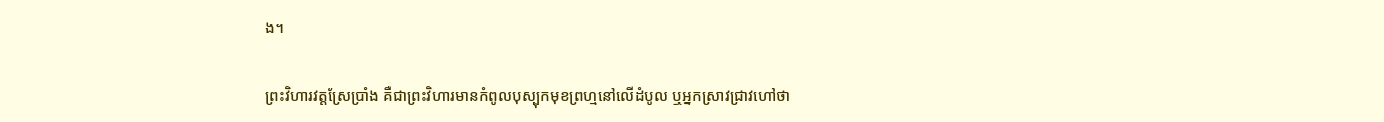ង។

ព្រះវិហារវត្តស្រែប្រាំង គឺជាព្រះវិហារមានកំពូលបុស្បុកមុខព្រហ្មនៅលើដំបូល ឬអ្នកស្រាវជ្រាវហៅថា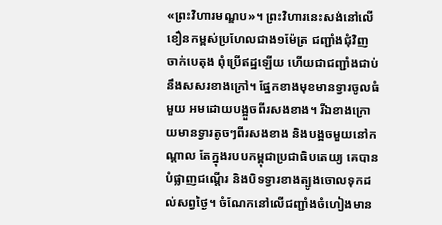«ព្រះវិហារមណ្ឌប»។ ព្រះវិហារនេះសង់នៅលើខឿនកម្ពស់ប្រហែលជាង១ម៉ែត្រ ជញ្ជាំងជុំវិញចាក់បេតុង ពុំប្រើឥដ្ឋឡើយ ហើយជាជញ្ជាំងជាប់នឹងសសរខាងក្រៅ។ ផ្នែកខាងមុខមានទ្វារចូលធំមួយ អមដោយបង្អួចពីរសងខាង។ រីឯខាងក្រោយមានទ្វារតូចៗពីរសងខាង និងបង្អចមួយនៅកណ្តាល តែក្នុងរបបកម្ពុជាប្រជាធិបតេយ្យ គេបានបំផ្លាញជណ្តើរ និងបិទទ្វារខាងត្បូងចោលទុកដល់សព្វថ្ងៃ។ ចំណែកនៅលើជញ្ជាំងចំហៀងមាន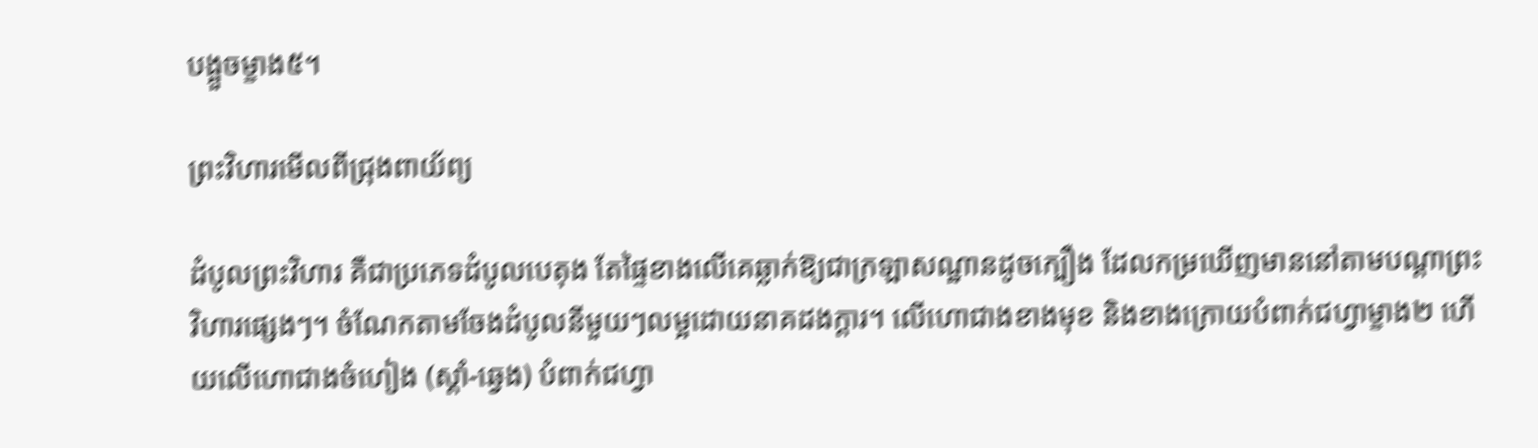បង្អួចម្ខាង៥។

ព្រះវិហារមើលពីជ្រុងពាយ័ព្យ

ដំបូលព្រះវិហារ គឺជាប្រភេទដំបូលបេតុង តែផ្ទៃខាងលើគេឆ្លាក់ឱ្យជាក្រឡាសណ្ឋានដូចក្បឿង ដែលកម្រឃើញមាននៅតាមបណ្តាព្រះវិហារផ្សេងៗ។ ចំណែកតាមចែងដំបូលនីមួយៗលម្អដោយនាគដងក្តារ។ លើហោជាងខាងមុខ និងខាងក្រោយបំពាក់ជហ្វាម្ខាង២ ហើយលើហោជាងចំហៀង (ស្តាំ-ឆ្វេង) បំពាក់ជហ្វា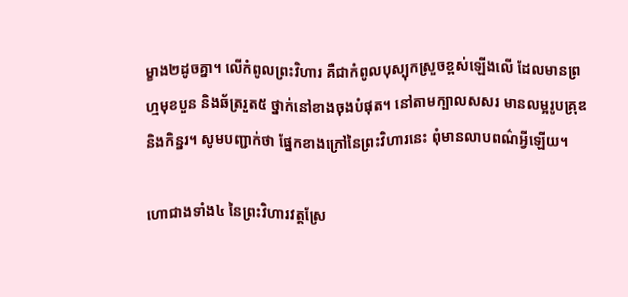ម្ខាង២ដូចគ្នា។ លើកំពូលព្រះវិហារ គឺជាកំពូលបុស្បុកស្រួចខ្ពស់ឡើងលើ ដែលមានព្រហ្មមុខបួន និងឆ័ត្ររួត៥ ថ្នាក់នៅខាងចុងបំផុត។ នៅតាមក្បាលសសរ មានលម្អរូបគ្រុឌនិងកិន្នរ។ សូមបញ្ជាក់ថា ផ្នែកខាងក្រៅនៃព្រះវិហារនេះ ពុំមានលាបពណ៌អ្វីឡើយ។

ហោជាងទាំង៤ នៃព្រះវិហារវត្តស្រែ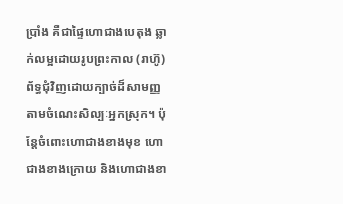ប្រាំង គឺជាផ្ទៃហោជាងបេតុង ឆ្លាក់លម្អដោយរូបព្រះកាល (រាហ៊ូ) ព័ទ្ធជុំវិញដោយក្បាច់ដ៏សាមញ្ញតាមចំណេះសិល្បៈអ្នកស្រុក។ ប៉ុន្តែចំពោះហោជាងខាងមុខ ហោជាងខាងក្រោយ និងហោជាងខា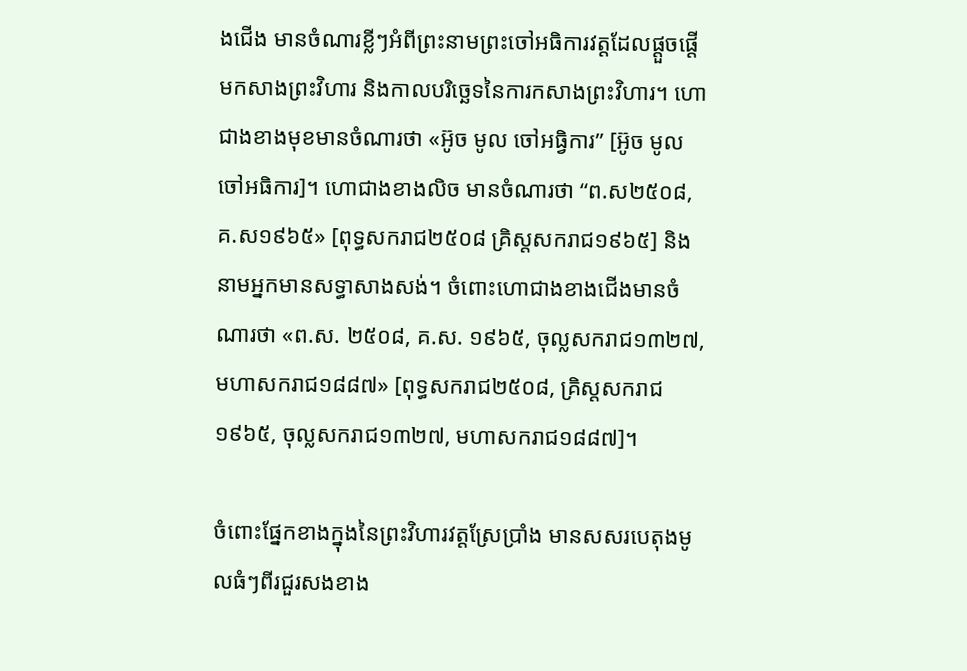ងជើង មានចំណារខ្លីៗអំពីព្រះនាមព្រះចៅអធិការវត្តដែលផ្តួចផ្តើមកសាងព្រះវិហារ និងកាលបរិច្ឆេទនៃការកសាងព្រះវិហារ។ ហោជាងខាងមុខមានចំណារថា «អ៊ូច មូល ចៅអធ្វិការ” [អ៊ូច មូល ចៅអធិការ]។ ហោជាងខាងលិច មានចំណារថា “ព.ស២៥០៨, គ.ស១៩៦៥» [ពុទ្ធសករាជ២៥០៨ គ្រិស្តសករាជ១៩៦៥] និងនាមអ្នកមានសទ្ធាសាងសង់។ ចំពោះហោជាងខាងជើងមានចំណារថា «ព.ស. ២៥០៨, គ.ស. ១៩៦៥, ចុល្លសករាជ១៣២៧, មហាសករាជ១៨៨៧» [ពុទ្ធសករាជ២៥០៨, គ្រិស្តសករាជ១៩៦៥, ចុល្លសករាជ១៣២៧, មហាសករាជ១៨៨៧]។

ចំពោះផ្នែកខាងក្នុងនៃព្រះវិហារវត្តស្រែប្រាំង មានសសរបេតុងមូលធំៗពីរជួរសងខាង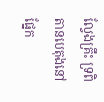ល្វែងគ្រឹះ ទ្រពិតានបេតុងនៅផ្នែក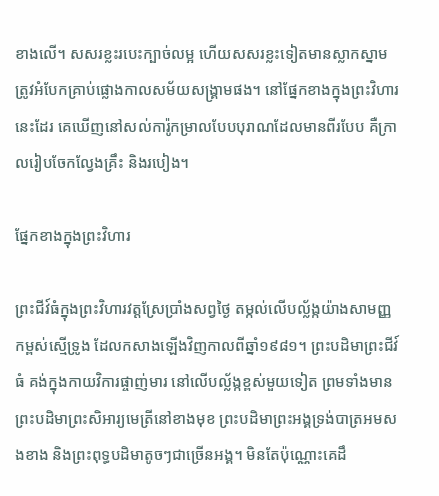ខាងលើ។ សសរខ្លះរបេះក្បាច់លម្អ ហើយសសរខ្លះទៀតមានស្លាកស្នាមត្រូវអំបែកគ្រាប់ផ្លោងកាលសម័យសង្រ្គាមផង។ នៅផ្នែកខាងក្នុងព្រះវិហារនេះដែរ គេឃើញនៅសល់ការ៉ូកម្រាលបែបបុរាណដែលមានពីរបែប គឺក្រាលរៀបចែកល្វែងគ្រឹះ និងរបៀង។

ផ្នែកខាងក្នុងព្រះវិហារ

ព្រះជីវ៍ធំក្នុងព្រះវិហារវត្តស្រែប្រាំងសព្វថ្ងៃ តម្កល់លើបល្ល័ង្កយ៉ាងសាមញ្ញ កម្ពស់ស្មើទ្រូង ដែលកសាងឡើងវិញកាលពីឆ្នាំ១៩៨១។ ព្រះបដិមាព្រះជីវ៍ធំ គង់ក្នុងកាយវិការផ្ចាញ់មារ នៅលើបល្ល័ង្កខ្ពស់មួយទៀត ព្រមទាំងមានព្រះបដិមាព្រះសិអារ្យមេត្រីនៅខាងមុខ ព្រះបដិមាព្រះអង្គទ្រង់បាត្រអមសងខាង និងព្រះពុទ្ធបដិមាតូចៗជាច្រើនអង្គ។ មិនតែប៉ុណ្ណោះគេដឹ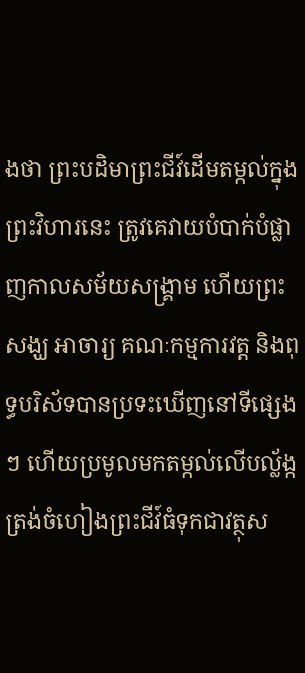ងថា ព្រះបដិមាព្រះជីវ៍ដើមតម្កល់ក្នុងព្រះវិហារនេះ ត្រូវគេវាយបំបាក់បំផ្លាញកាលសម័យសង្រ្គាម ហើយព្រះសង្ឃ អាចារ្យ គណៈកម្មការវត្ត និងពុទ្ធបរិស័ទបានប្រទះឃើញនៅទីផ្សេងៗ ហើយប្រមូលមកតម្កល់លើបល្ល័ង្កត្រង់ចំហៀងព្រះជីវ៍ធំទុកជាវត្ថុស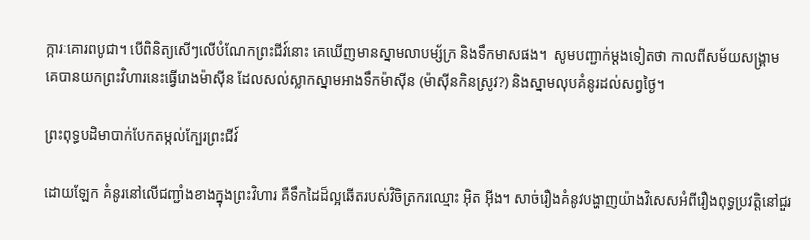ក្ការៈគោរពបូជា។ បើពិនិត្យសើៗលើបំណែកព្រះជីវ៍នោះ គេឃើញមានស្នាមលាបម្ស័ក្រ និងទឹកមាសផង។  សូមបញ្ជាក់ម្តងទៀតថា កាលពីសម័យសង្រ្គាម គេបានយកព្រះវិហារនេះធ្វើរោងម៉ាស៊ីន ដែលសល់ស្លាកស្នាមអាងទឹកម៉ាស៊ីន (ម៉ាស៊ីនកិនស្រូវ?) និងស្នាមលុបគំនូរដល់សព្វថ្ងៃ។

ព្រះពុទ្ធបដិមាបាក់បែកតម្កល់ក្បែរព្រះជីវ៍

ដោយឡែក គំនូរនៅលើជញ្ជាំងខាងក្នុងព្រះវិហារ គឺទឹកដៃដ៏ល្អឆើតរបស់វិចិត្រករឈ្មោះ អ៊ិត អ៊ីង។ សាច់រឿងគំនូវបង្ហាញយ៉ាងវិសេសអំពីរឿងពុទ្ធប្រវត្តិនៅជួរ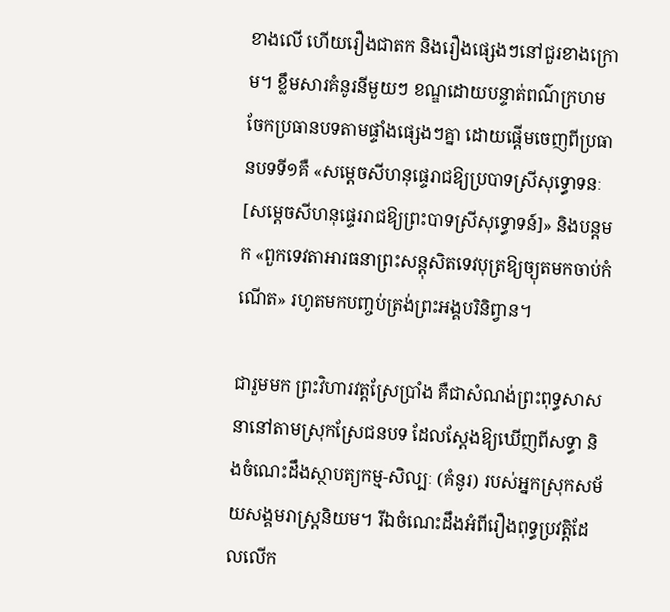ខាងលើ ហើយរឿងជាតក និងរឿងផ្សេងៗនៅជួរខាងក្រោម។ ខ្លឹមសារគំនូរនីមួយៗ ខណ្ឌដោយបន្ទាត់ពណ៌ក្រហម ចែកប្រធានបទតាមផ្ទាំងផ្សេងៗគ្នា ដោយផ្តើមចេញពីប្រធានបទទី១គឺ «សម្តេចសីហនុផ្ទេរាជឱ្យប្របាទស្រីសុទ្ធោទនៈ [សម្តេចសីហនុផ្ទេររាជឱ្យព្រះបាទស្រីសុទ្ធោទន៍]» និងបន្តមក «ពួកទេវតាអារធនាព្រះសន្តុសិតទេវបុត្រឱ្យច្យុតមកចាប់កំណើត» រហូតមកបញ្ចប់ត្រង់ព្រះអង្គបរិនិព្វាន។

ជារួមមក ព្រះវិហារវត្តស្រែប្រាំង គឺជាសំណង់ព្រះពុទ្ធសាសនានៅតាមស្រុកស្រែជនបទ ដែលស្តែងឱ្យឃើញពីសទ្ធា និងចំណេះដឹងស្ថាបត្យកម្ម-សិល្បៈ (គំនូរ) របស់អ្នកស្រុកសម័យសង្គមរាស្រ្តនិយម។ រីឯចំណេះដឹងអំពីរឿងពុទ្ធប្រវត្តិដែលលើក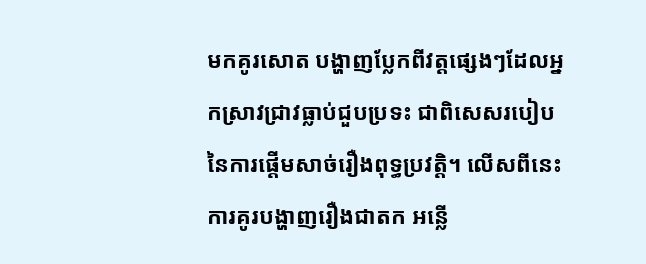មកគូរសោត បង្ហាញប្លែកពីវត្តផ្សេងៗដែលអ្នកស្រាវជ្រាវធ្លាប់ជួបប្រទះ ជាពិសេសរបៀបនៃការផ្តើមសាច់រឿងពុទ្ធប្រវត្តិ។ លើសពីនេះ ការគូរបង្ហាញរឿងជាតក អន្លើ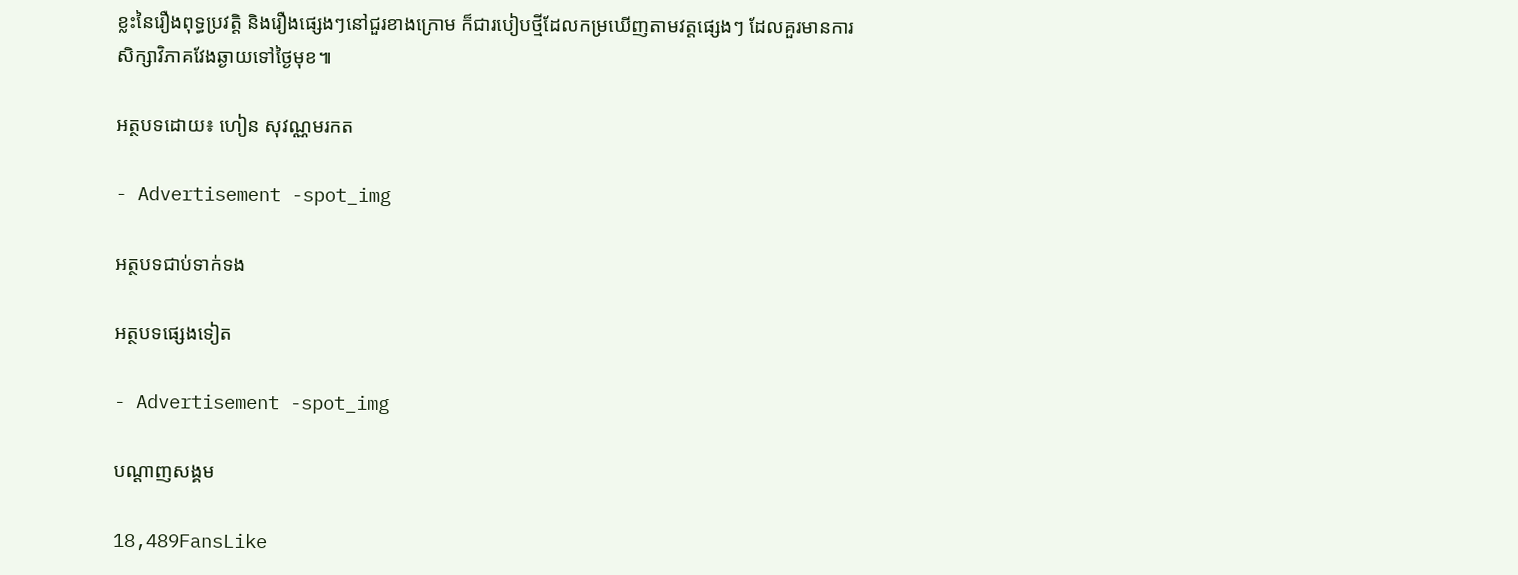ខ្លះនៃរឿងពុទ្ធប្រវត្តិ និងរឿងផ្សេងៗនៅជួរខាងក្រោម ក៏ជារបៀបថ្មីដែលកម្រឃើញតាមវត្តផ្សេងៗ ដែលគួរមានការសិក្សាវិភាគវែងឆ្ងាយទៅថ្ងៃមុខ៕

អត្ថបទដោយ៖ ហៀន សុវណ្ណមរកត

- Advertisement -spot_img

អត្ថបទជាប់ទាក់ទង

អត្ថបទផ្សេងទៀត

- Advertisement -spot_img

បណ្ដាញសង្គម

18,489FansLike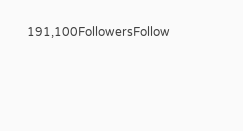191,100FollowersFollow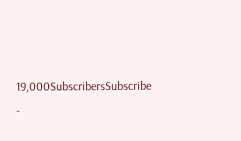19,000SubscribersSubscribe
-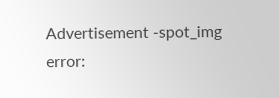Advertisement -spot_img
error: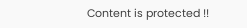Content is protected !!